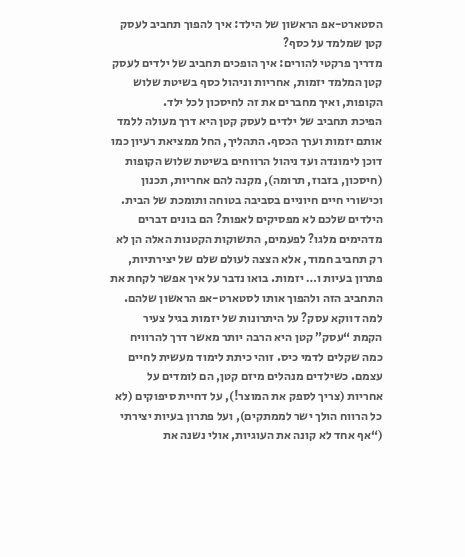הסטארט-אפ הראשון של הילד: איך להפוך תחביב לעסק קטן שמלמד על כסף?
מדריך פרקטי להורים: איך הופכים תחביב של ילדים לעסק קטן המלמד יזמות, אחריות וניהול כסף בשיטת שלוש הקופות, ואיך מחברים את זה לחיסכון לכל ילד.
הפיכת תחביב של ילדים לעסק קטן היא דרך מעולה ללמד אותם יזמות וערך הכסף. התהליך, החל ממציאת רעיון כמו דוכן לימונדה ועד ניהול הרווחים בשיטת שלוש הקופות (חיסכון, בזבוז, תרומה), מקנה להם אחריות, תכנון וכישורי חיים חיוניים בסביבה בטוחה ותומכת של הבית.
הילדים שלכם לא מפסיקים לאפות? הם בונים דברים מדהימים מלגו? לפעמים, התשוקות הקטנות האלה הן לא רק תחביב חמוד, אלא הצצה לעולם שלם של יצירתיות, פתרון בעיות ו… יזמות. בואו נדבר על איך אפשר לקחת את התחביב הזה ולהפוך אותו לסטארט-אפ הראשון שלהם.
למה דווקא עסק? על היתרונות של יזמות בגיל צעיר
הקמת “עסק” קטן היא הרבה יותר מאשר דרך להרוויח כמה שקלים לדמי כיס. זוהי כיתת לימוד מעשית לחיים עצמם. כשילדים מנהלים מיזם קטן, הם לומדים על אחריות (צריך לספק את המוצר!), על דחיית סיפוקים (לא כל הרווח הולך ישר לממתקים), ועל פתרון בעיות יצירתי (“אף אחד לא קונה את העוגיות, אולי נשנה את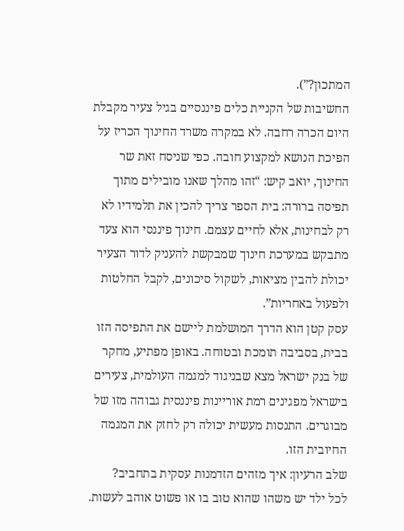המתכון?”).
החשיבות של הקניית כלים פיננסיים בגיל צעיר מקבלת היום הכרה רחבה. לא במקרה משרד החינוך הכריז על הפיכת הנושא למקצוע חובה. כפי שניסח זאת שר החינוך, יואב קיש: “זהו מהלך שאנו מובילים מתוך תפיסה ברורה: בית הספר צריך להכין את תלמידיו לא רק לבחינות, אלא לחיים עצמם. חינוך פיננסי הוא צעד מתבקש במערכת חינוך שמבקשת להעניק לדור הצעיר יכולת להבין מציאות, לשקול סיכונים, לקבל החלטות ולפעול באחריות”.
עסק קטן הוא הדרך המושלמת ליישם את התפיסה הזו בבית, בסביבה תומכת ובטוחה. באופן מפתיע, מחקר של בנק ישראל מצא שבניגוד למגמה העולמית, צעירים בישראל מפגינים רמת אוריינות פיננסית גבוהה מזו של מבוגרים. התנסות מעשית יכולה רק לחזק את המגמה החיובית הזו.
שלב הרעיון: איך מזהים הזדמנות עסקית בתחביב?
לכל ילד יש משהו שהוא טוב בו או פשוט אוהב לעשות.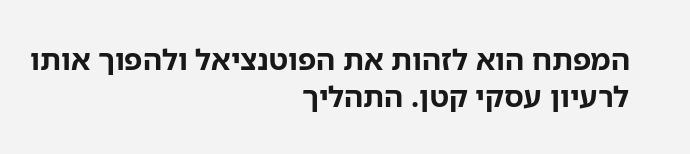המפתח הוא לזהות את הפוטנציאל ולהפוך אותו לרעיון עסקי קטן. התהליך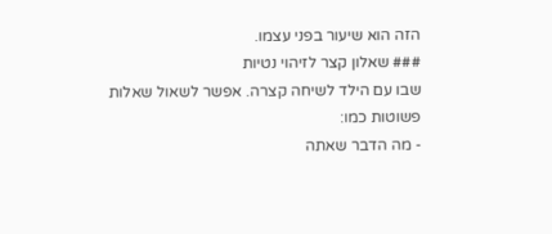הזה הוא שיעור בפני עצמו.
### שאלון קצר לזיהוי נטיות
שבו עם הילד לשיחה קצרה. אפשר לשאול שאלות פשוטות כמו:
- מה הדבר שאתה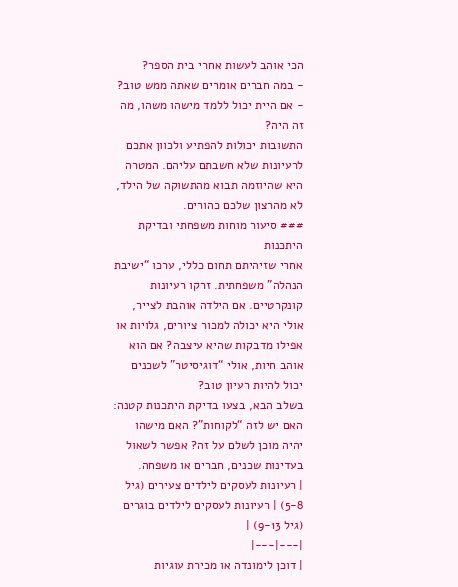הכי אוהב לעשות אחרי בית הספר?
- במה חברים אומרים שאתה ממש טוב?
- אם היית יכול ללמד מישהו משהו, מה זה היה?
התשובות יכולות להפתיע ולכוון אתכם לרעיונות שלא חשבתם עליהם. המטרה היא שהיוזמה תבוא מהתשוקה של הילד, לא מהרצון שלכם כהורים.
### סיעור מוחות משפחתי ובדיקת היתכנות
אחרי שזיהיתם תחום כללי, ערכו “ישיבת הנהלה” משפחתית. זרקו רעיונות קונקרטיים. אם הילדה אוהבת לצייר, אולי היא יכולה למכור ציורים, גלויות או אפילו מדבקות שהיא עיצבה? אם הוא אוהב חיות, אולי “דוגיסיטר” לשכנים יכול להיות רעיון טוב?
בשלב הבא, בצעו בדיקת היתכנות קטנה: האם יש לזה “לקוחות”? האם מישהו יהיה מוכן לשלם על זה? אפשר לשאול בעדינות שכנים, חברים או משפחה.
| רעיונות לעסקים לילדים צעירים (גיל 5-8) | רעיונות לעסקים לילדים בוגרים (גיל 9-13) |
|---|---|
| דוכן לימונדה או מכירת עוגיות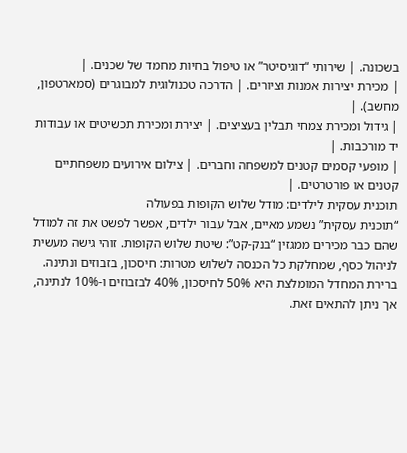בשכונה. | שירותי “דוגיסיטר” או טיפול בחיות מחמד של שכנים. |
| מכירת יצירות אמנות וציורים. | הדרכה טכנולוגית למבוגרים (סמארטפון, מחשב). |
| גידול ומכירת צמחי תבלין בעציצים. | יצירת ומכירת תכשיטים או עבודות יד מורכבות. |
| מופעי קסמים קטנים למשפחה וחברים. | צילום אירועים משפחתיים קטנים או פורטרטים. |
תוכנית עסקית לילדים: מודל שלוש הקופות בפעולה
“תוכנית עסקית” נשמע מאיים, אבל עבור ילדים, אפשר לפשט את זה למודל שהם כבר מכירים ממגזין “בנק-קט”: שיטת שלוש הקופות. זוהי גישה מעשית לניהול כסף, שמחלקת כל הכנסה לשלוש מטרות: חיסכון, בזבוזים ונתינה. ברירת המחדל המומלצת היא 50% לחיסכון, 40% לבזבוזים ו-10% לנתינה, אך ניתן להתאים זאת.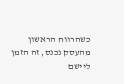כשהרווח הראשון מהעסק נכנס, זה הזמן ליישם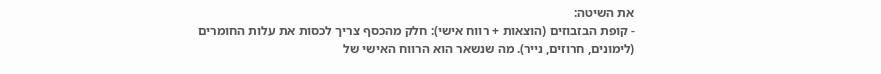את השיטה:
- קופת הבזבוזים (הוצאות + רווח אישי): חלק מהכסף צריך לכסות את עלות החומרים (לימונים, חרוזים, נייר). מה שנשאר הוא הרווח האישי של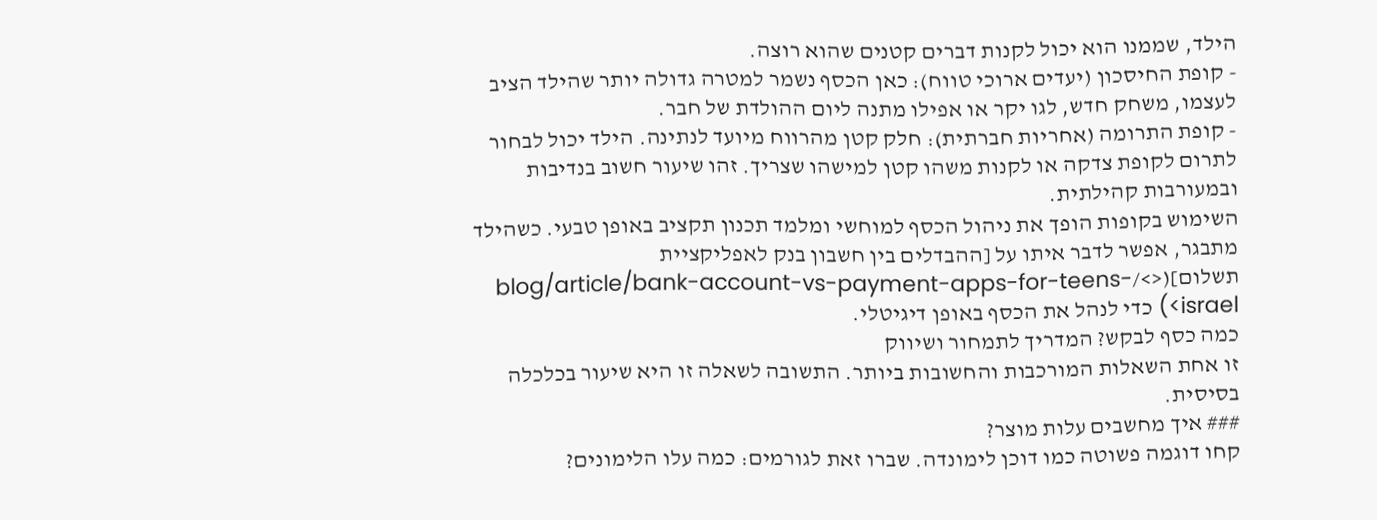הילד, שממנו הוא יכול לקנות דברים קטנים שהוא רוצה.
- קופת החיסכון (יעדים ארוכי טווח): כאן הכסף נשמר למטרה גדולה יותר שהילד הציב לעצמו, משחק חדש, לגו יקר או אפילו מתנה ליום ההולדת של חבר.
- קופת התרומה (אחריות חברתית): חלק קטן מהרווח מיועד לנתינה. הילד יכול לבחור לתרום לקופת צדקה או לקנות משהו קטן למישהו שצריך. זהו שיעור חשוב בנדיבות ובמעורבות קהילתית.
השימוש בקופות הופך את ניהול הכסף למוחשי ומלמד תכנון תקציב באופן טבעי. כשהילד מתבגר, אפשר לדבר איתו על [ההבדלים בין חשבון בנק לאפליקציית תשלום](<>/blog/article/bank-account-vs-payment-apps-for-teens-israel>) כדי לנהל את הכסף באופן דיגיטלי.
כמה כסף לבקש? המדריך לתמחור ושיווק
זו אחת השאלות המורכבות והחשובות ביותר. התשובה לשאלה זו היא שיעור בכלכלה בסיסית.
### איך מחשבים עלות מוצר?
קחו דוגמה פשוטה כמו דוכן לימונדה. שברו זאת לגורמים: כמה עלו הלימונים?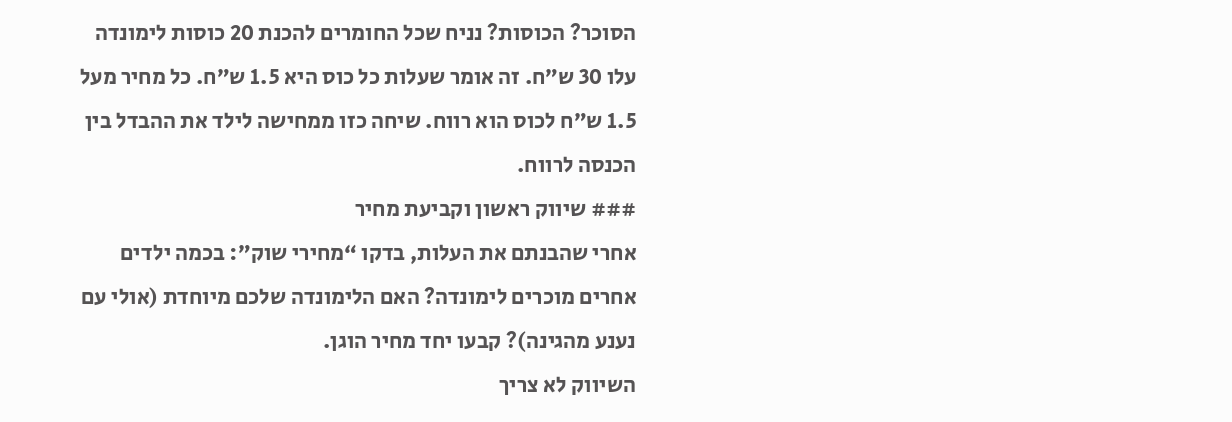הסוכר? הכוסות? נניח שכל החומרים להכנת 20 כוסות לימונדה עלו 30 ש”ח. זה אומר שעלות כל כוס היא 1.5 ש”ח. כל מחיר מעל 1.5 ש”ח לכוס הוא רווח. שיחה כזו ממחישה לילד את ההבדל בין הכנסה לרווח.
### שיווק ראשון וקביעת מחיר
אחרי שהבנתם את העלות, בדקו “מחירי שוק”: בכמה ילדים אחרים מוכרים לימונדה? האם הלימונדה שלכם מיוחדת (אולי עם נענע מהגינה)? קבעו יחד מחיר הוגן.
השיווק לא צריך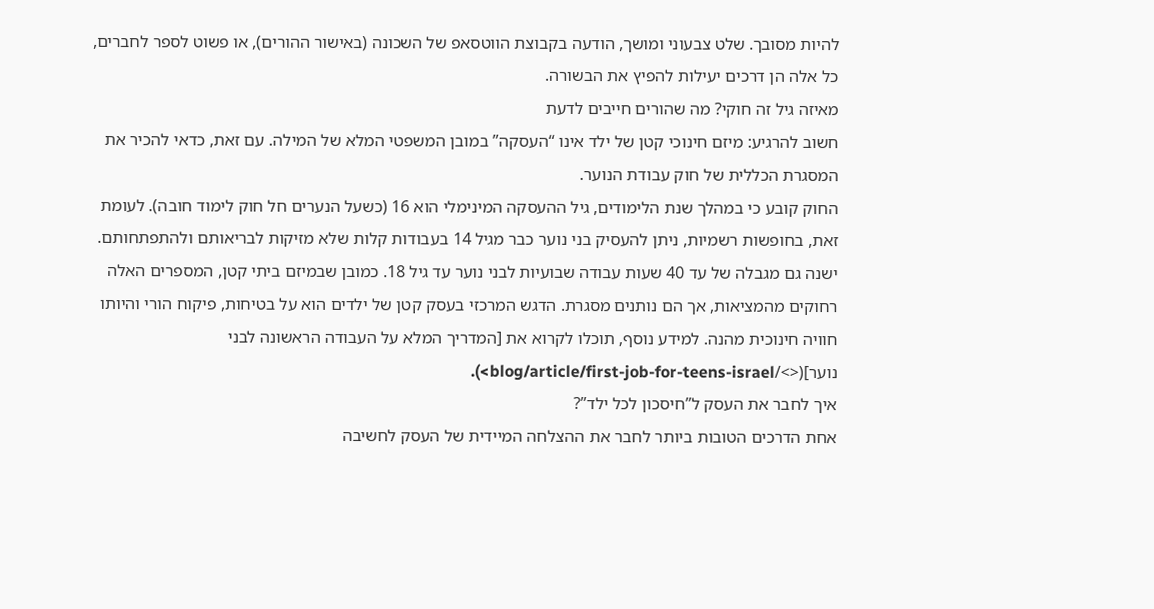להיות מסובך. שלט צבעוני ומושך, הודעה בקבוצת הווטסאפ של השכונה (באישור ההורים), או פשוט לספר לחברים, כל אלה הן דרכים יעילות להפיץ את הבשורה.
מאיזה גיל זה חוקי? מה שהורים חייבים לדעת
חשוב להרגיע: מיזם חינוכי קטן של ילד אינו “העסקה” במובן המשפטי המלא של המילה. עם זאת, כדאי להכיר את המסגרת הכללית של חוק עבודת הנוער.
החוק קובע כי במהלך שנת הלימודים, גיל ההעסקה המינימלי הוא 16 (כשעל הנערים חל חוק לימוד חובה). לעומת זאת, בחופשות רשמיות, ניתן להעסיק בני נוער כבר מגיל 14 בעבודות קלות שלא מזיקות לבריאותם ולהתפתחותם. ישנה גם מגבלה של עד 40 שעות עבודה שבועיות לבני נוער עד גיל 18. כמובן שבמיזם ביתי קטן, המספרים האלה רחוקים מהמציאות, אך הם נותנים מסגרת. הדגש המרכזי בעסק קטן של ילדים הוא על בטיחות, פיקוח הורי והיותו חוויה חינוכית מהנה. למידע נוסף, תוכלו לקרוא את [המדריך המלא על העבודה הראשונה לבני נוער](<>/blog/article/first-job-for-teens-israel>).
איך לחבר את העסק ל”חיסכון לכל ילד”?
אחת הדרכים הטובות ביותר לחבר את ההצלחה המיידית של העסק לחשיבה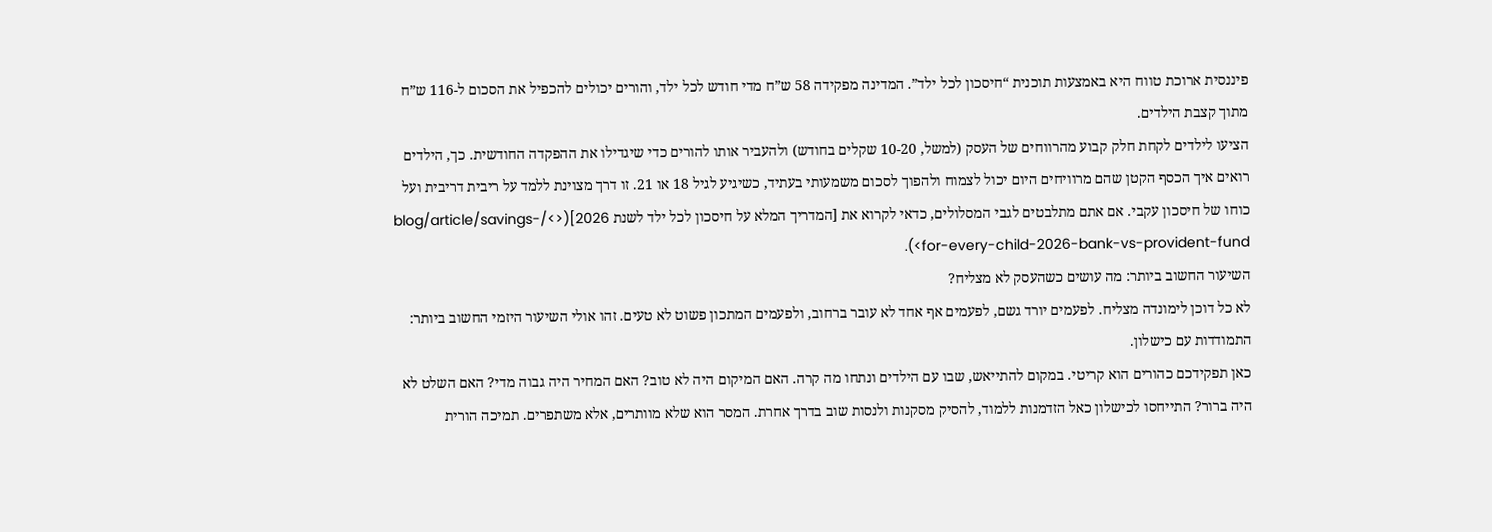פיננסית ארוכת טווח היא באמצעות תוכנית “חיסכון לכל ילד”. המדינה מפקידה 58 ש”ח מדי חודש לכל ילד, והורים יכולים להכפיל את הסכום ל-116 ש”ח מתוך קצבת הילדים.
הציעו לילדים לקחת חלק קבוע מהרווחים של העסק (למשל, 10-20 שקלים בחודש) ולהעביר אותו להורים כדי שיגדילו את ההפקדה החודשית. כך, הילדים רואים איך הכסף הקטן שהם מרוויחים היום יכול לצמוח ולהפוך לסכום משמעותי בעתיד, כשיגיע לגיל 18 או 21. זו דרך מצוינת ללמד על ריבית דריבית ועל כוחו של חיסכון עקבי. אם אתם מתלבטים לגבי המסלולים, כדאי לקרוא את [המדריך המלא על חיסכון לכל ילד לשנת 2026](<>/blog/article/savings-for-every-child-2026-bank-vs-provident-fund>).
השיעור החשוב ביותר: מה עושים כשהעסק לא מצליח?
לא כל דוכן לימונדה מצליח. לפעמים יורד גשם, לפעמים אף אחד לא עובר ברחוב, ולפעמים המתכון פשוט לא טעים. זהו אולי השיעור היזמי החשוב ביותר: התמודדות עם כישלון.
כאן תפקידכם כהורים הוא קריטי. במקום להתייאש, שבו עם הילדים ונתחו מה קרה. האם המיקום היה לא טוב? האם המחיר היה גבוה מדי? האם השלט לא היה ברור? התייחסו לכישלון כאל הזדמנות ללמוד, להסיק מסקנות ולנסות שוב בדרך אחרת. המסר הוא שלא מוותרים, אלא משתפרים. תמיכה הורית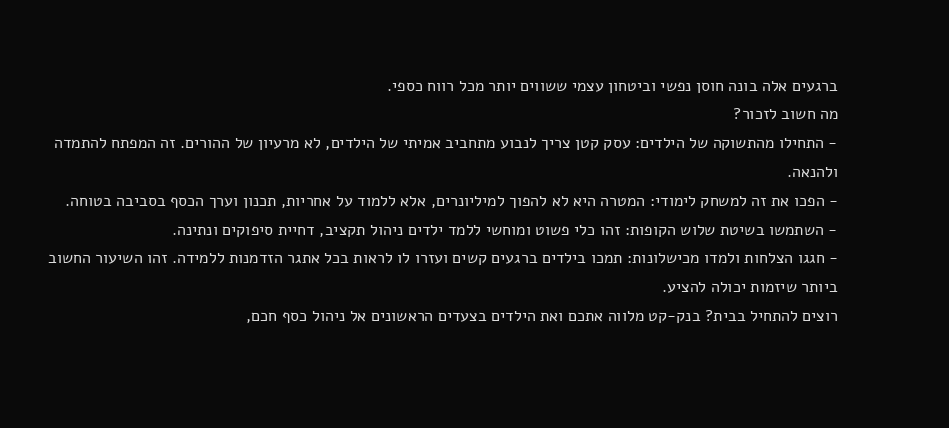ברגעים אלה בונה חוסן נפשי וביטחון עצמי ששווים יותר מכל רווח כספי.
מה חשוב לזכור?
- התחילו מהתשוקה של הילדים: עסק קטן צריך לנבוע מתחביב אמיתי של הילדים, לא מרעיון של ההורים. זה המפתח להתמדה ולהנאה.
- הפכו את זה למשחק לימודי: המטרה היא לא להפוך למיליונרים, אלא ללמוד על אחריות, תכנון וערך הכסף בסביבה בטוחה.
- השתמשו בשיטת שלוש הקופות: זהו כלי פשוט ומוחשי ללמד ילדים ניהול תקציב, דחיית סיפוקים ונתינה.
- חגגו הצלחות ולמדו מכישלונות: תמכו בילדים ברגעים קשים ועזרו לו לראות בכל אתגר הזדמנות ללמידה. זהו השיעור החשוב ביותר שיזמות יכולה להציע.
רוצים להתחיל בבית? בנק-קט מלווה אתכם ואת הילדים בצעדים הראשונים אל ניהול כסף חכם,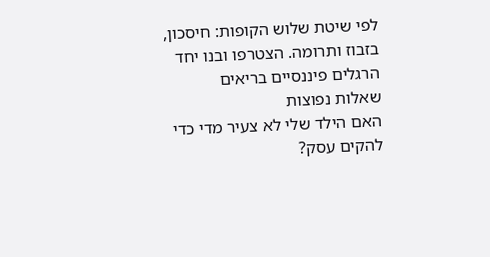לפי שיטת שלוש הקופות: חיסכון, בזבוז ותרומה. הצטרפו ובנו יחד הרגלים פיננסיים בריאים
שאלות נפוצות
האם הילד שלי לא צעיר מדי כדי להקים עסק?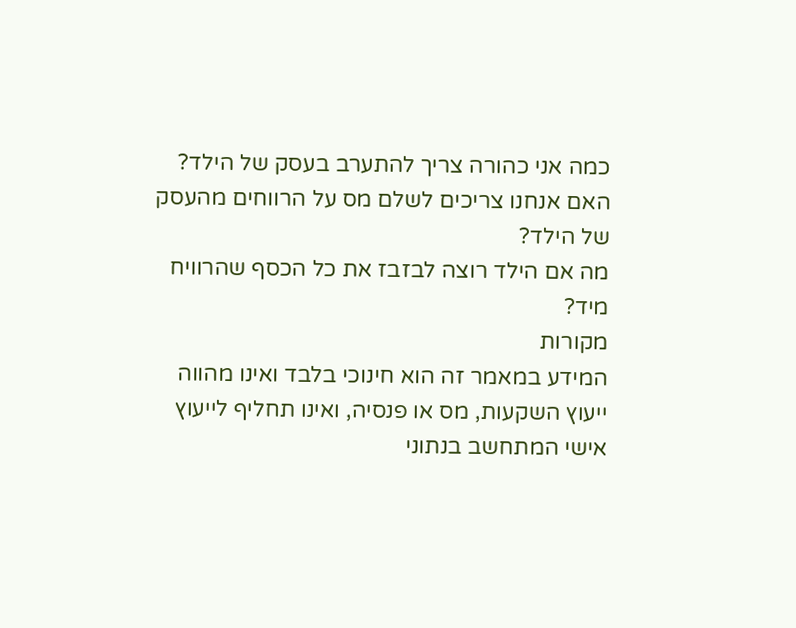כמה אני כהורה צריך להתערב בעסק של הילד?
האם אנחנו צריכים לשלם מס על הרווחים מהעסק של הילד?
מה אם הילד רוצה לבזבז את כל הכסף שהרוויח מיד?
מקורות
המידע במאמר זה הוא חינוכי בלבד ואינו מהווה ייעוץ השקעות, מס או פנסיה, ואינו תחליף לייעוץ אישי המתחשב בנתוני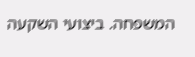המשפחה. ביצועי השקעה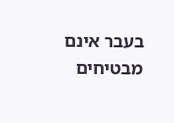בעבר אינם מבטיחים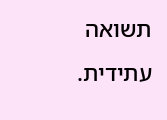תשואה עתידית.